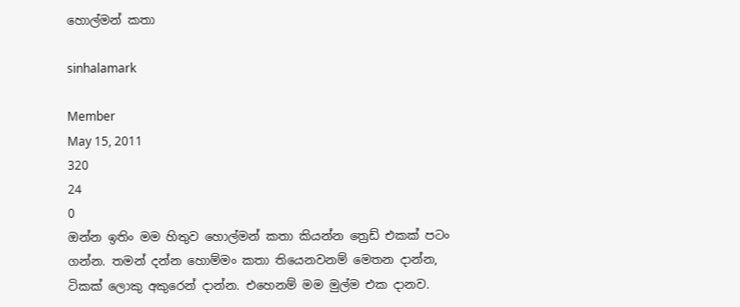හොල්මන් කතා

sinhalamark

Member
May 15, 2011
320
24
0
ඔන්න ඉතිං මම හිතුව හොල්මන් කතා කියන්න ත්‍රෙඩ් එකක් පටං ගන්න. තමන් දන්න හොම්මං කතා තියෙනවනම් මෙතන දාන්න, ටිකක් ලොකු අකුරෙන් දාන්න. එහෙනම් මම මුල්ම එක දානව.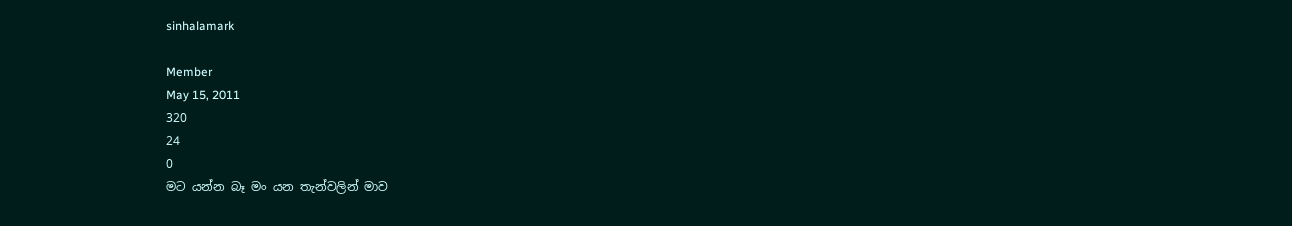sinhalamark

Member
May 15, 2011
320
24
0
මට යන්න බෑ මං යන තැන්වලින් මාව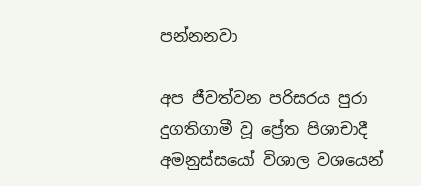පන්නනවා

අප ජීවත්වන පරිසරය පුරා දුගතිගාමී වූ ප්‍රේත පිශාචාදී අමනුස්සයෝ විශාල වශයෙන්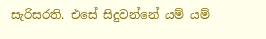සැරිසරති. එසේ සිදුවන්නේ යම් යම්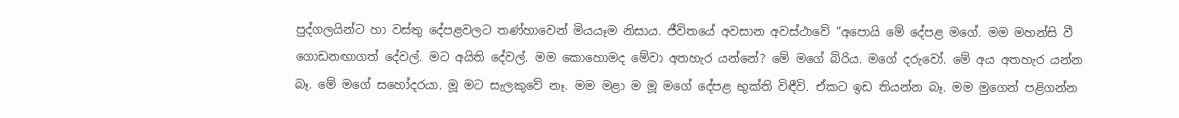පුද්ගලයින්ට හා වස්තු දේපළවලට තණ්හාවෙන් මියයෑම නිසාය. ජීවිතයේ අවසාන අවස්ථාවේ “අපොයි මේ දේපළ මගේ. මම මහන්සි වී ගොඩනඟාගත් දේවල්. මට අයිති දේවල්. මම කොහොමද මේවා අතහැර යන්නේ? මේ මගේ බිරිය. මගේ දරුවෝ. මේ අය අතහැර යන්න බෑ. මේ මගේ සහෝදරයා. මූ මට සැලකුවේ නෑ. මම මළා ම මූ මගේ දේපළ භුක්ති විඳීවි. ඒකට ඉඩ තියන්න බෑ. මම මුගෙන් පළිගන්න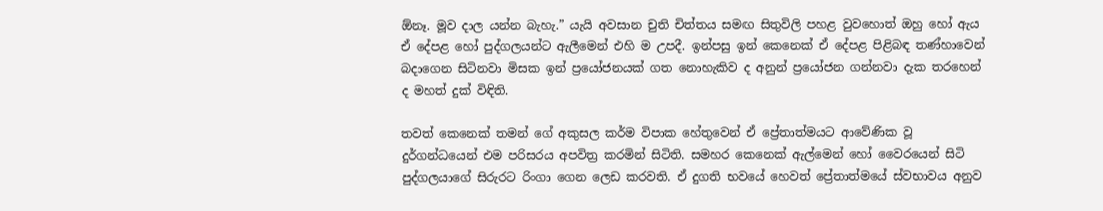ඕනෑ. මූව දාල යන්න බැහැ.” යැයි අවසාන චුති චිත්තය සමඟ සිතුවිලි පහළ වුවහොත් ඔහු හෝ ඇය ඒ දේපළ හෝ පුද්ගලයන්ට ඇලීමෙන් එහි ම උපදී. ඉන්පසු ඉන් කෙනෙක් ඒ දේපළ පිළිබඳ තණ්හාවෙන් බදාගෙන සිටිනවා මිසක ඉන් ප්‍රයෝජනයක් ගත නොහැකිව ද අනුන් ප්‍රයෝජන ගන්නවා දැක තරහෙන් ද මහත් දුක් විඳිති.

තවත් කෙනෙක් තමන් ගේ අකුසල කර්ම විපාක හේතුවෙන් ඒ ප්‍රේතාත්මයට ආවේණික වූ දුර්ගන්ධයෙන් එම පරිසරය අපවිත්‍ර කරමින් සිටිති. සමහර කෙනෙක් ඇල්මෙන් හෝ වෛරයෙන් සිටි පුද්ගලයාගේ සිරුරට රිංගා ගෙන ලෙඩ කරවති. ඒ දුගති භවයේ හෙවත් ප්‍රේතාත්මයේ ස්වභාවය අනුව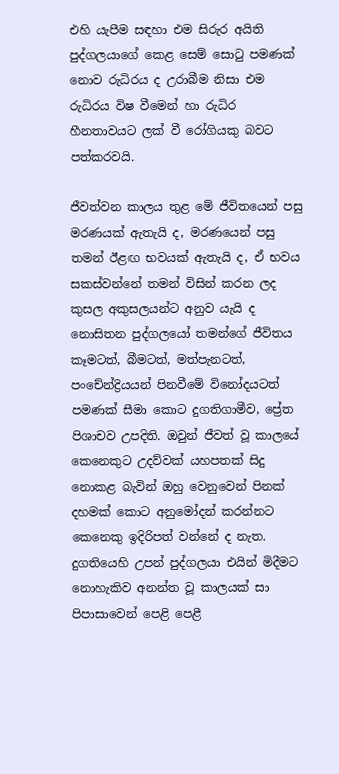එහි යැපීම සඳහා එම සිරුර අයිති පුද්ගලයාගේ කෙළ සෙම් සොටු පමණක් නොව රුධිරය ද උරාබීම නිසා එම රුධිරය විෂ වීමෙන් හා රුධිර හීනතාවයට ලක් වී රෝගියකු බවට පත්කරවයි.

ජීවත්වන කාලය තුළ මේ ජීවිතයෙන් පසු මරණයක් ඇතැයි ද, මරණයෙන් පසු තමන් ඊළඟ භවයක් ඇතැයි ද, ඒ භවය සකස්වන්නේ තමන් විසින් කරන ලද කුසල අකුසලයන්ට අනුව යැයි ද නොසිතන පුද්ගලයෝ තමන්ගේ ජීවිතය කෑමටත්, බීමටත්, මත්පැනටත්, පංචේන්ද්‍රියයන් පිනවීමේ විනෝදයටත් පමණක් සීමා කොට දුගතිගාමීව, ප්‍රේත පිශාචව උපදිති. ඔවුන් ජීවත් වූ කාලයේ කෙනෙකුට උදව්වක් යහපතක් සිදු නොකළ බැවින් ඔහු වෙනුවෙන් පිනක් දහමක් කොට අනුමෝදන් කරන්නට කෙනෙකු ඉදිරිපත් වන්නේ ද නැත. දුගතියෙහි උපන් පුද්ගලයා එයින් මිදීමට නොහැකිව අනන්ත වූ කාලයක් සා පිපාසාවෙන් පෙළි පෙළී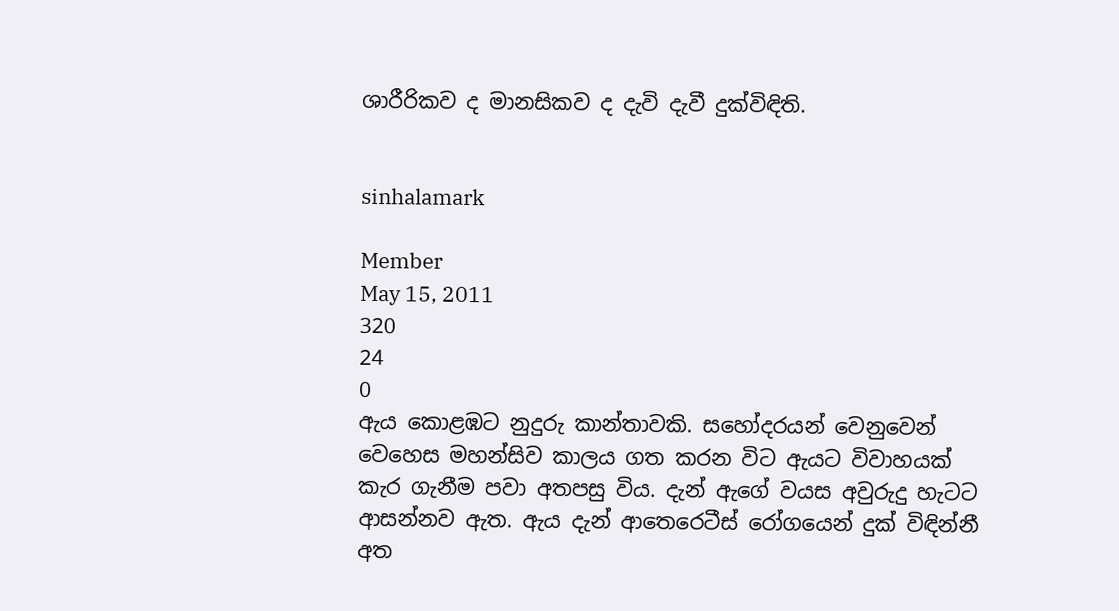ශාරීරිකව ද මානසිකව ද දැවි දැවී දුක්විඳිති.


sinhalamark

Member
May 15, 2011
320
24
0
ඇය කොළඹට නුදුරු කාන්තාවකි. සහෝදරයන් වෙනුවෙන් වෙහෙස මහන්සිව කාලය ගත කරන විට ඇයට විවාහයක් කැර ගැනීම පවා අතපසු විය. දැන් ඇගේ වයස අවුරුදු හැටට ආසන්නව ඇත. ඇය දැන් ආතෙරෙටීස් රෝගයෙන් දුක් විඳින්නී අත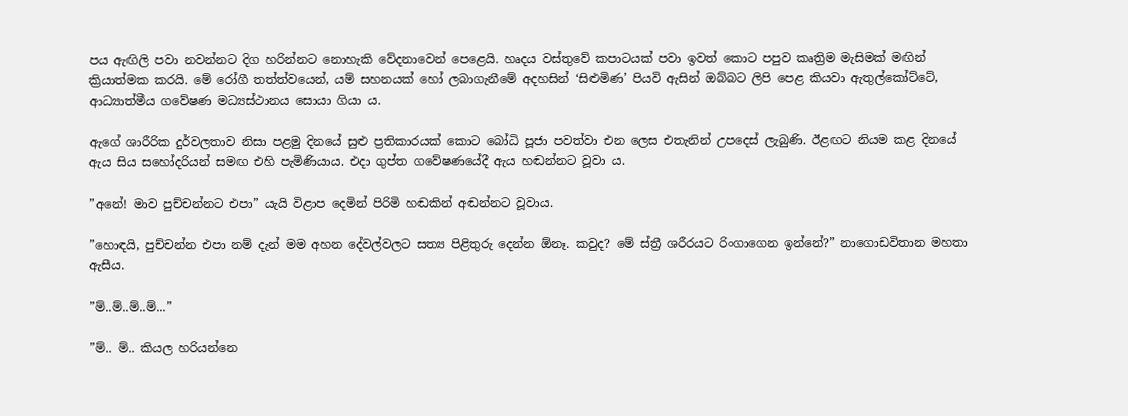පය ඇඟිලි පවා නවන්නට දිග හරින්නට නොහැකි වේදනාවෙන් පෙළෙයි. හෘදය වස්තුවේ කපාටයක් පවා ඉවත් කොට පපුව කෘත්‍රිම මැසිමක් මඟින් ක්‍රියාත්මක කරයි. මේ රෝගී තත්ත්වයෙන්, යම් සහනයක් හෝ ලබාගැනීමේ අදහසින් ‘සිළුමිණ’ පියවි ඇසින් ඔබ්බට ලිපි පෙළ කියවා ඇතුල්කෝට්ටේ, ආධ්‍යාත්මීය ගවේෂණ මධ්‍යස්ථානය සොයා ගියා ය.

ඇගේ ශාරීරික දුර්වලතාව නිසා පළමු දිනයේ සුළු ප්‍රතිකාරයක් කොට බෝධි පූජා පවත්වා එන ලෙස එතැනින් උපදෙස් ලැබුණි. ඊළඟට නියම කළ දිනයේ ඇය සිය සහෝදරියන් සමඟ එහි පැමිණියාය. එදා ගුප්ත ගවේෂණයේදී ඇය හඬන්නට වූවා ය.

”අනේ! මාව පුච්චන්නට එපා” යැයි විළාප දෙමින් පිරිමි හඬකින් අඬන්නට වූවාය.

”හොඳයි, පුච්චන්න එපා නම් දැන් මම අහන දේවල්වලට සත්‍ය පිළිතුරු දෙන්න ඕනෑ. කවුද? මේ ස්ත්‍රී ශරීරයට රිංගාගෙන ඉන්නේ?” නාගොඩවිතාන මහතා ඇසීය.

”ම්..ම්..ම්..ම්...”

”ම්.. ම්.. කියල හරියන්නෙ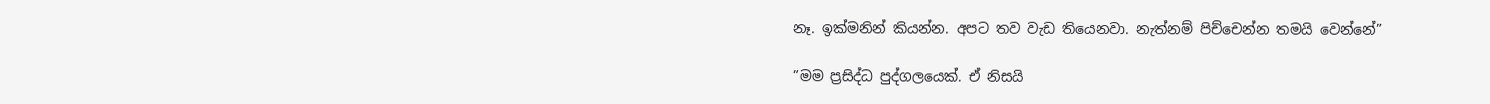නෑ. ඉක්මනින් කියන්න. අපට තව වැඩ තියෙනවා. නැත්නම් පිච්චෙන්න තමයි වෙන්නේ”

”මම ප්‍රසිද්ධ පුද්ගලයෙක්. ඒ නිසයි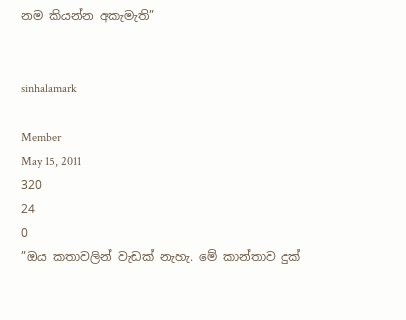නම කියන්න අකැමැති”


sinhalamark

Member
May 15, 2011
320
24
0
”ඔය කතාවලින් වැඩක් නැහැ. මේ කාන්තාව දුක්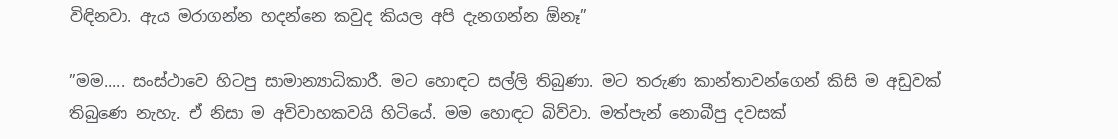විඳිනවා. ඇය මරාගන්න හදන්නෙ කවුද කියල අපි දැනගන්න ඕනෑ”

”මම..... සංස්ථාවෙ හිටපු සාමාන්‍යාධිකාරී. මට හොඳට සල්ලි තිබුණා. මට තරුණ කාන්තාවන්ගෙන් කිසි ම අඩුවක් තිබුණෙ නැහැ. ඒ නිසා ම අවිවාහකවයි හිටියේ. මම හොඳට බිව්වා. මත්පැන් නොබීපු දවසක්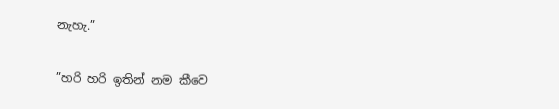නැහැ.”

”හරි හරි ඉතින් නම කීවෙ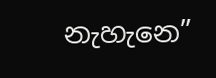නැහැනෙ”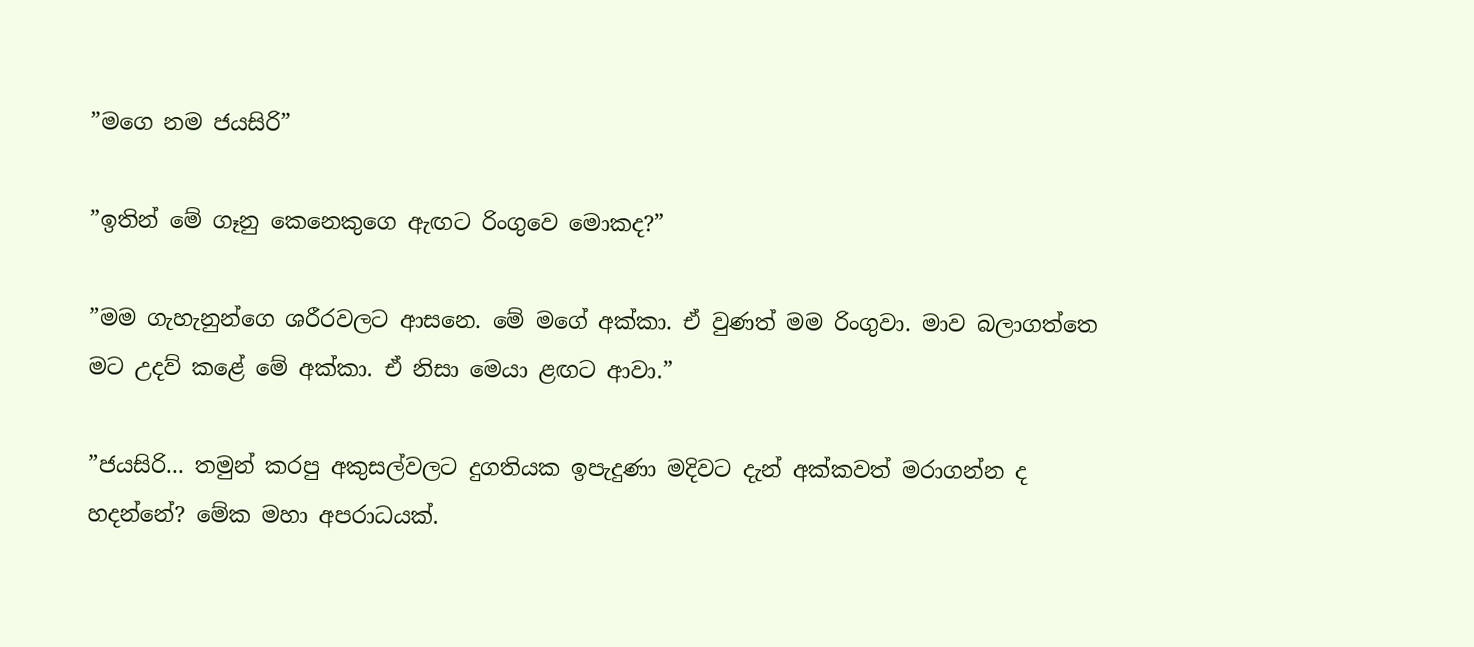”මගෙ නම ජයසිරි”

”ඉතින් මේ ගෑනු කෙනෙකුගෙ ඇඟට රිංගුවෙ මොකද?”

”මම ගැහැනුන්ගෙ ශරීරවලට ආසනෙ. මේ මගේ අක්කා. ඒ වුණත් මම රිංගුවා. මාව බලාගත්තෙ මට උදව් කළේ මේ අක්කා. ඒ නිසා මෙයා ළඟට ආවා.”

”ජයසිරි... තමුන් කරපු අකුසල්වලට දුගතියක ඉපැදුණා මදිවට දැන් අක්කවත් මරාගන්න ද හදන්නේ? මේක මහා අපරාධයක්.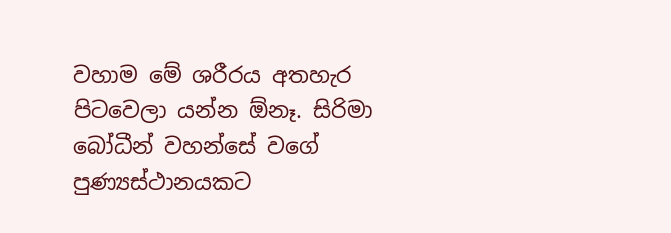වහාම මේ ශරීරය අතහැර පිටවෙලා යන්න ඕනෑ. සිරිමා බෝධීන් වහන්සේ වගේ පුණ්‍යස්ථානයකට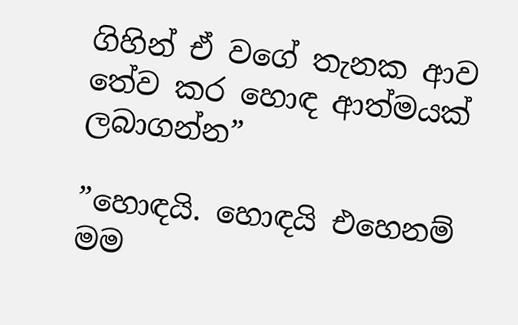ගිහින් ඒ වගේ තැනක ආව තේව කර හොඳ ආත්මයක් ලබාගන්න”

”හොඳයි. හොඳයි එහෙනම් මම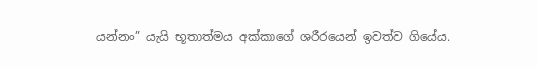යන්නං” යැයි භූතාත්මය අක්කාගේ ශරීරයෙන් ඉවත්ව ගියේය.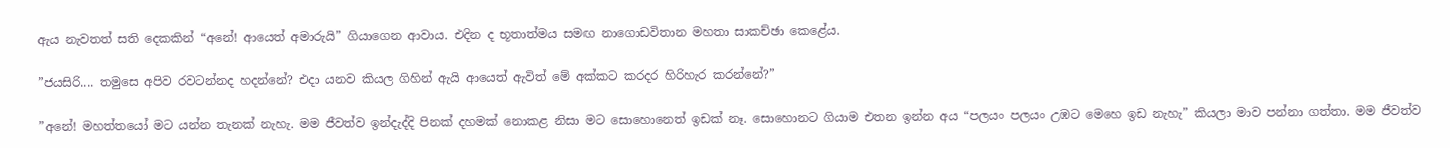ඇය නැවතත් සති දෙකකින් “අනේ! ආයෙත් අමාරුයි” ගියාගෙන ආවාය. එදින ද භූතාත්මය සමඟ නාගොඩවිතාන මහතා සාකච්ඡා කෙළේය.

”ජයසිරි.... තමුසෙ අපිව රවටන්නද හදන්නේ? එදා යනව කියල ගිහින් ඇයි ආයෙත් ඇවිත් මේ අක්කට කරදර හිරිහැර කරන්නේ?”

”අනේ! මහත්තයෝ මට යන්න තැනක් නැහැ. මම ජීවත්ව ඉන්දැද්දි පිනක් දහමක් නොකළ නිසා මට සොහොනෙත් ඉඩක් නෑ. සොහොනට ගියාම එතන ඉන්න අය “පලයං පලයං උඹට මෙහෙ ඉඩ නැහැ” කියලා මාව පන්නා ගත්තා. මම ජීවත්ව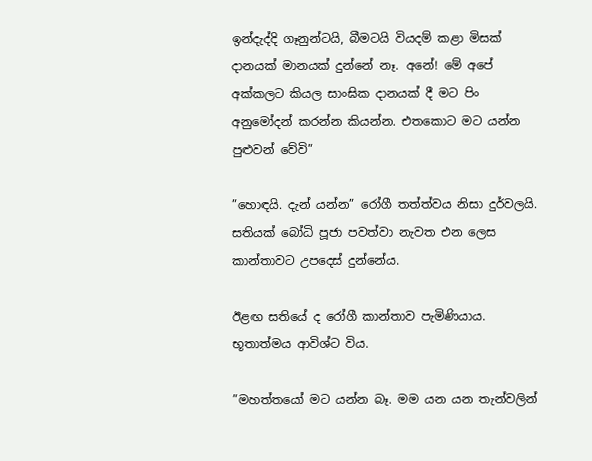ඉන්දැද්දි ගෑනුන්ටයි, බීමටයි වියදම් කළා මිසක් දානයක් මානයක් දුන්නේ නෑ. අනේ! මේ අපේ අක්කලට කියල සාංඝික දානයක් දී මට පිං අනුමෝදන් කරන්න කියන්න. එතකොට මට යන්න පුළුවන් වේවි”

”හොඳයි. දැන් යන්න” රෝගී තත්ත්වය නිසා දුර්වලයි. සතියක් බෝධි පූජා පවත්වා නැවත එන ලෙස කාන්තාවට උපදෙස් දුන්නේය.

ඊළඟ සතියේ ද රෝගී කාන්තාව පැමිණියාය. භූතාත්මය ආවිශ්ට විය.

”මහත්තයෝ මට යන්න බෑ. මම යන යන තැන්වලින්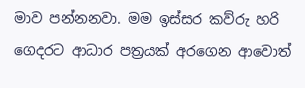මාව පන්නනවා. මම ඉස්සර කව්රු හරි ගෙදරට ආධාර පත්‍රයක් අරගෙන ආවොත්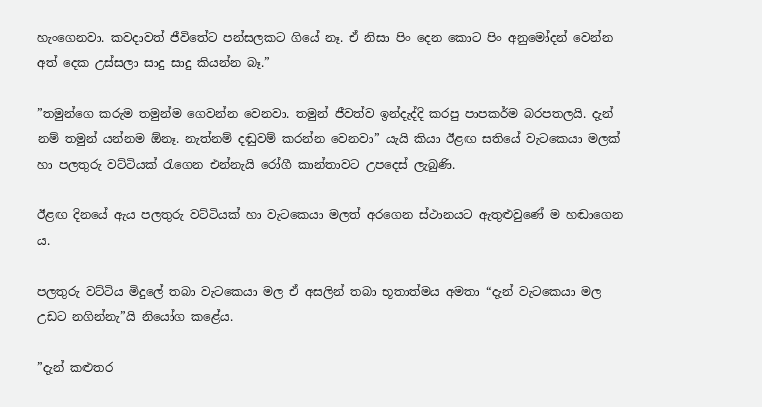හැංගෙනවා. කවදාවත් ජීවිතේට පන්සලකට ගියේ නෑ. ඒ නිසා පිං දෙන කොට පිං අනුමෝදන් වෙන්න අත් දෙක උස්සලා සාදු සාදු කියන්න බෑ.”

”තමුන්ගෙ කරුම තමුන්ම ගෙවන්න වෙනවා. තමුන් ජීවත්ව ඉන්දැද්දි කරපු පාපකර්ම බරපතලයි. දැන් නම් තමුන් යන්නම ඕනෑ. නැත්නම් දඬුවම් කරන්න වෙනවා” යැයි කියා ඊළඟ සතියේ වැටකෙයා මලක් හා පලතුරු වට්ටියක් රැගෙන එන්නැයි රෝගී කාන්තාවට උපදෙස් ලැබුණි.

ඊළඟ දිනයේ ඇය පලතුරු වට්ටියක් හා වැටකෙයා මලත් අරගෙන ස්ථානයට ඇතුළුවුණේ ම හඬාගෙන ය.

පලතුරු වට්ටිය මිදුලේ තබා වැටකෙයා මල ඒ අසලින් තබා භූතාත්මය අමතා “දැන් වැටකෙයා මල උඩට නගින්නැ”යි නියෝග කළේය.

”දැන් කළුතර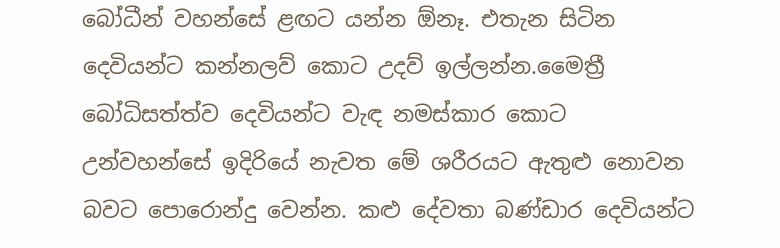බෝධීන් වහන්සේ ළඟට යන්න ඕනෑ. එතැන සිටින දෙවියන්ට කන්නලව් කොට උදව් ඉල්ලන්න.මෛත්‍රී බෝධිසත්ත්ව දෙවියන්ට වැඳ නමස්කාර කොට උන්වහන්සේ ඉදිරියේ නැවත මේ ශරීරයට ඇතුළු නොවන බවට පොරොන්දු වෙන්න. කළු දේවතා බණ්ඩාර දෙවියන්ට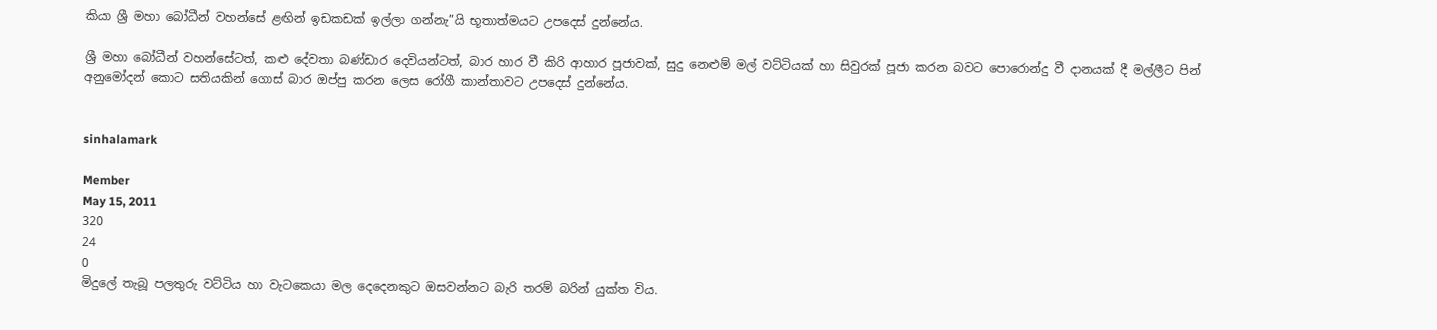කියා ශ්‍රී මහා බෝධීන් වහන්සේ ළඟින් ඉඩකඩක් ඉල්ලා ගන්නැ”යි භූතාත්මයට උපදෙස් දුන්නේය.

ශ්‍රී මහා බෝධීන් වහන්සේටත්, කළු දේවතා බණ්ඩාර දෙවියන්ටත්, බාර හාර වී කිරි ආහාර පූජාවක්, සුදු නෙළුම් මල් වට්ටියක් හා සිවුරක් පූජා කරන බවට පොරොන්දු වී දානයක් දී මල්ලීට පින් අනුමෝදන් කොට සතියකින් ගොස් බාර ඔප්පු කරන ලෙස රෝගී කාන්තාවට උපදෙස් දුන්නේය.


sinhalamark

Member
May 15, 2011
320
24
0
මිදුලේ තැබූ පලතුරු වට්ටිය හා වැටකෙයා මල දෙදෙනකුට ඔසවන්නට බැරි තරම් බරින් යුක්ත විය.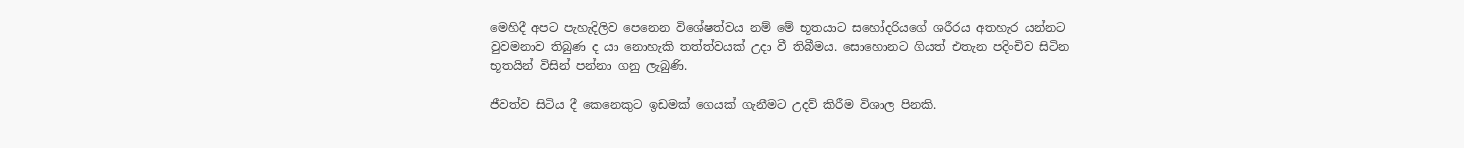මෙහිදී අපට පැහැදිලිව පෙනෙන විශේෂත්වය නම් මේ භූතයාට සහෝදරියගේ ශරීරය අතහැර යන්නට වුවමනාව තිබුණ ද යා නොහැකි තත්ත්වයක් උදා වී තිබීමය. සොහොනට ගියත් එතැන පදිංචිව සිටින භූතයින් විසින් පන්නා ගනු ලැබුණි.

ජීවත්ව සිටිය දී කෙනෙකුට ඉඩමක් ගෙයක් ගැනීමට උදව් කිරීම විශාල පිනකි.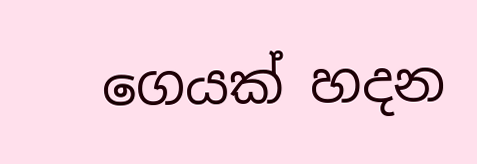ගෙයක් හදන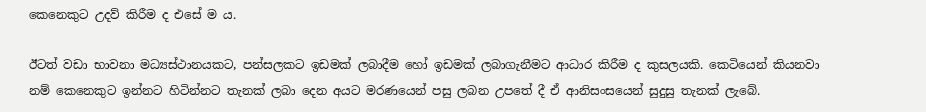කෙනෙකුට උදව් කිරීම ද එසේ ම ය.

ඊටත් වඩා භාවනා මධ්‍යස්ථානයකට, පන්සලකට ඉඩමක් ලබාදීම හෝ ඉඩමක් ලබාගැනීමට ආධාර කිරීම ද කුසලයකි. කෙටියෙන් කියනවා නම් කෙනෙකුට ඉන්නට හිටින්නට තැනක් ලබා දෙන අයට මරණයෙන් පසු ලබන උපතේ දී ඒ ආනිසංසයෙන් සුදුසු තැනක් ලැබේ.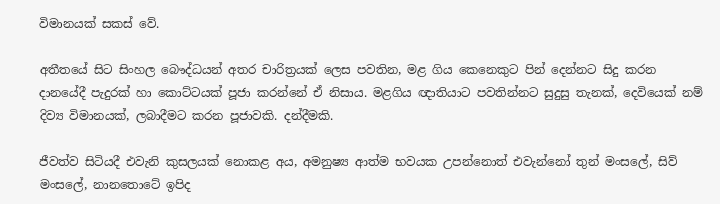විමානයක් සකස් වේ.

අතීතයේ සිට සිංහල බෞද්ධයන් අතර චාරිත්‍රයක් ලෙස පවතින, මළ ගිය කෙනෙකුට පින් දෙන්නට සිදු කරන දානයේදී පැදුරක් හා කොට්ටයක් පූජා කරන්නේ ඒ නිසාය. මළගිය ඥාතියාට පවතින්නට සුදුසු තැනක්, දෙවියෙක් නම් දිව්‍ය විමානයක්, ලබාදීමට කරන පූජාවකි. දන්දීමකි.

ජීවත්ව සිටියදී එවැනි කුසලයක් නොකළ අය, අමනුෂ්‍ය ආත්ම භවයක උපන්නොත් එවැන්නෝ තුන් මංසලේ, සිව් මංසලේ, නානතොටේ ඉපිද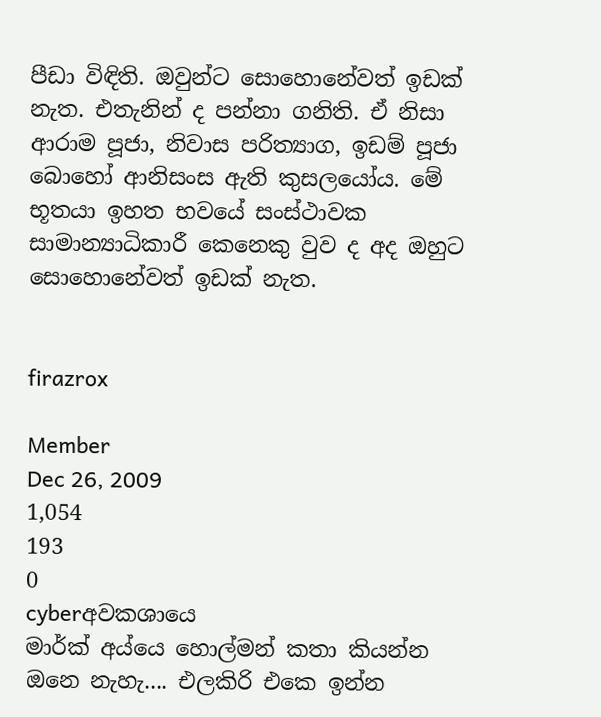පීඩා විඳිති. ඔවුන්ට සොහොනේවත් ඉඩක් නැත. එතැනින් ද පන්නා ගනිති. ඒ නිසා ආරාම පූජා, නිවාස පරිත්‍යාග, ඉඩම් පූජා බොහෝ ආනිසංස ඇති කුසලයෝය. මේ භූතයා ඉහත භවයේ සංස්ථාවක සාමාන්‍යාධිකාරී කෙනෙකු වුව ද අද ඔහුට සොහොනේවත් ඉඩක් නැත.


firazrox

Member
Dec 26, 2009
1,054
193
0
cyberඅවකශායෙ
මාර්ක් අය්යෙ හොල්මන් කතා කියන්න ඔනෙ නැහැ.... එලකිරි එකෙ ඉන්න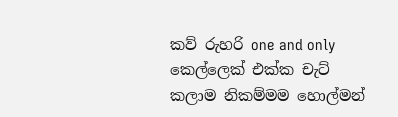කව් රුහරි one and only කෙල්ලෙක් එක්ක චැට් කලාම නිකම්මම හොල්මන්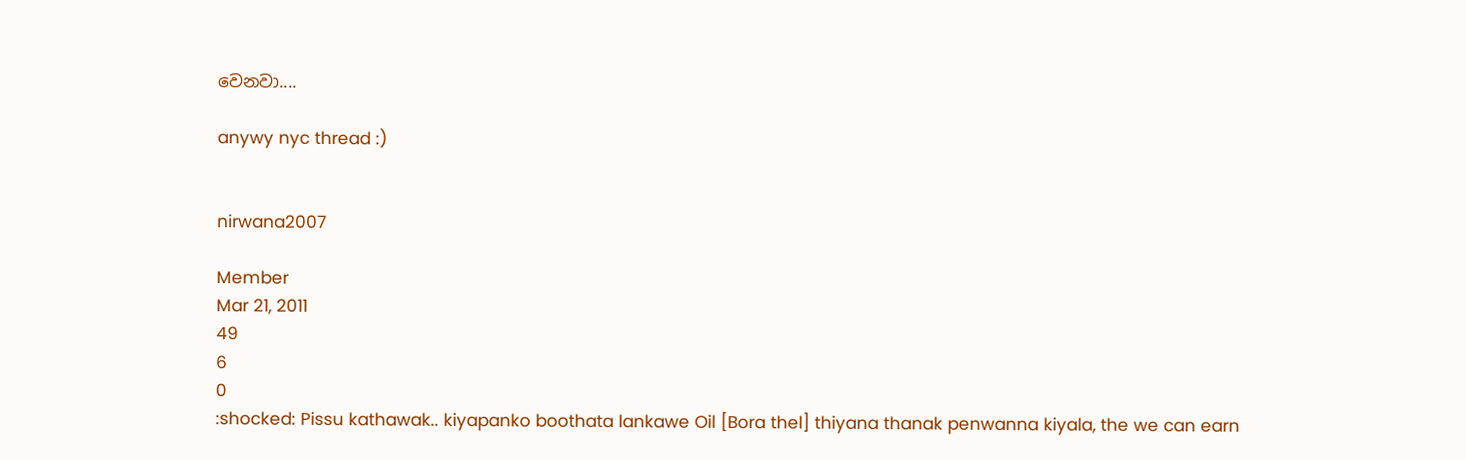වෙනවා....

anywy nyc thread :)


nirwana2007

Member
Mar 21, 2011
49
6
0
:shocked: Pissu kathawak.. kiyapanko boothata lankawe Oil [Bora thel] thiyana thanak penwanna kiyala, the we can earn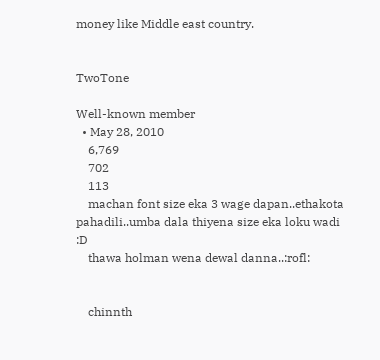money like Middle east country.


TwoTone

Well-known member
  • May 28, 2010
    6,769
    702
    113
    machan font size eka 3 wage dapan..ethakota pahadili..umba dala thiyena size eka loku wadi :D
    thawa holman wena dewal danna..:rofl:


    chinnth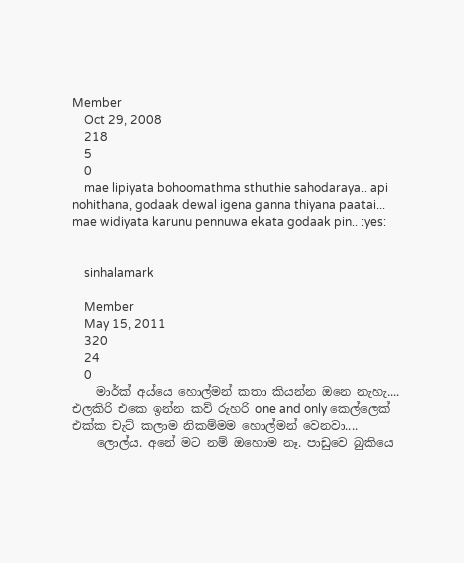Member
    Oct 29, 2008
    218
    5
    0
    mae lipiyata bohoomathma sthuthie sahodaraya.. api nohithana, godaak dewal igena ganna thiyana paatai... mae widiyata karunu pennuwa ekata godaak pin.. :yes:


    sinhalamark

    Member
    May 15, 2011
    320
    24
    0
    මාර්ක් අය්යෙ හොල්මන් කතා කියන්න ඔනෙ නැහැ.... එලකිරි එකෙ ඉන්න කව් රුහරි one and only කෙල්ලෙක් එක්ක චැට් කලාම නිකම්මම හොල්මන් වෙනවා....
    ලොල්ය. අනේ මට නම් ඔහොම නෑ. පාඩුවෙ බුකියෙ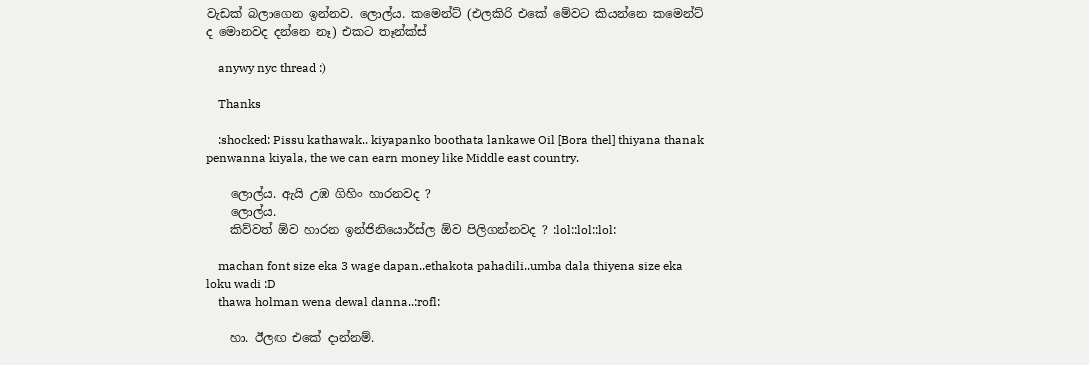වැඩක් බලාගෙන ඉන්නව. ලොල්ය. කමෙන්ට් (එලකිරි එකේ මේවට කියන්නෙ කමෙන්ට් ද මොනවද දන්නෙ නෑ) එකට තෑන්ක්ස්

    anywy nyc thread :)

    Thanks

    :shocked: Pissu kathawak.. kiyapanko boothata lankawe Oil [Bora thel] thiyana thanak penwanna kiyala, the we can earn money like Middle east country.

    ලොල්ය. ඇයි උඹ ගිහිං හාරනවද ?
    ලොල්ය.
    කිව්වත් ඕව හාරන ඉන්ජිනියොර්ස්ල ඕව පිලිගන්නවද ? :lol::lol::lol:

    machan font size eka 3 wage dapan..ethakota pahadili..umba dala thiyena size eka loku wadi :D
    thawa holman wena dewal danna..:rofl:

    හා. ඊලඟ එකේ දාන්නම්.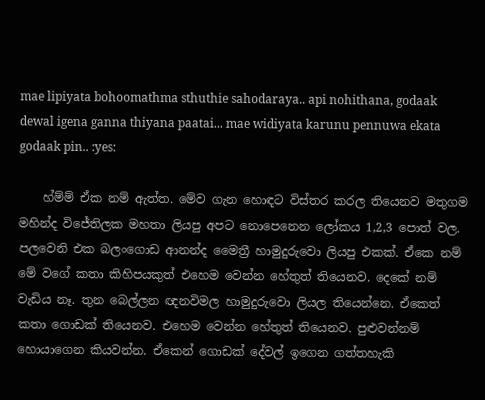mae lipiyata bohoomathma sthuthie sahodaraya.. api nohithana, godaak dewal igena ganna thiyana paatai... mae widiyata karunu pennuwa ekata godaak pin.. :yes:

    හ්ම්ම් ඒක නම් ඇත්ත. මේව ගැන හොඳට විස්තර කරල තියෙනව මතුගම මහින්ද විජේතිලක මහතා ලියපු අපට නොපෙනෙන ලෝකය 1,2,3 පොත් වල. පලවෙනි එක බලංගොඩ ආනන්ද මෛත්‍රී හාමුදුරුවො ලියපු එකක්. ඒකෙ නම් මේ වගේ කතා කිහිපයකුත් එහෙම වෙන්න හේතුත් තියෙනව. දෙකේ නම් වැඩිය නෑ. තුන බෙල්ලන ඥනවිමල හාමුදුරුවො ලියල තියෙන්නෙ. ඒකෙත් කතා ගොඩක් තියෙනව. එහෙම වෙන්න හේතුත් තියෙනව. පුළුවන්නම් හොයාගෙන කියවන්න. ඒකෙන් ගොඩක් දේවල් ඉගෙන ගත්තහැකි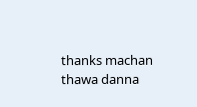thanks machan thawa danna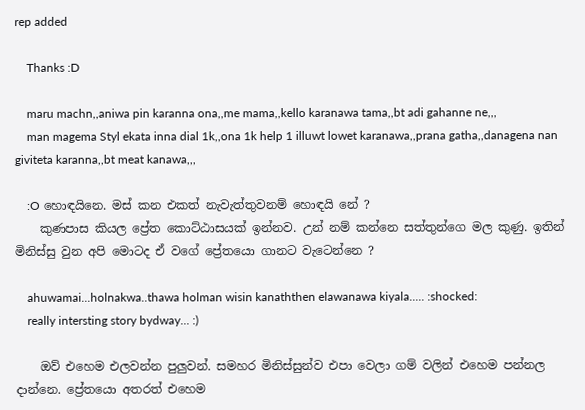rep added

    Thanks :D

    maru machn,,aniwa pin karanna ona,,me mama,,kello karanawa tama,,bt adi gahanne ne,,,
    man magema Styl ekata inna dial 1k,,ona 1k help 1 illuwt lowet karanawa,,prana gatha,,danagena nan giviteta karanna,,bt meat kanawa,,,

    :O හොඳයිනෙ. මස් කන එකත් නැවැත්තුවනම් හොඳයි නේ ?
    කුණපාස කියල ප්‍රේත කොට්ඨාසයක් ඉන්නව. උන් නම් කන්නෙ සත්තුන්ගෙ මල කුණු. ඉතින් මිනිස්සු වුන අපි මොටද ඒ වගේ ප්‍රේතයො ගානට වැටෙන්නෙ ?

    ahuwamai...holnakwa..thawa holman wisin kanaththen elawanawa kiyala..... :shocked:
    really intersting story bydway... :)

    ඔව් එහෙම එලවන්න පුලුවන්. සමහර මිනිස්සුන්ව එපා වෙලා ගම් වලින් එහෙම පන්නල දාන්නෙ. ප්‍රේතයො අතරත් එහෙම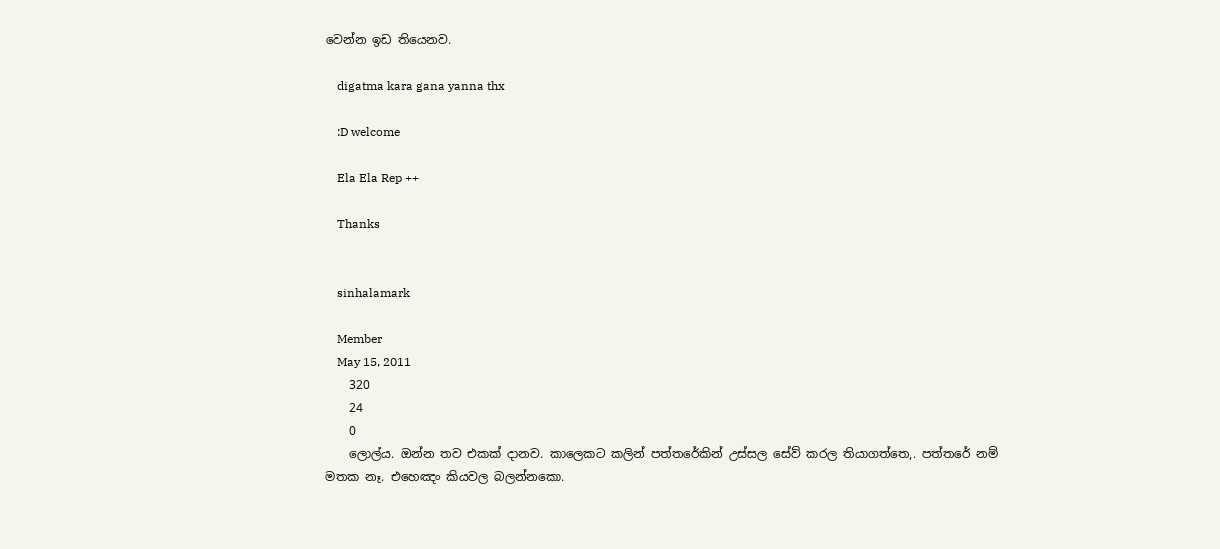වෙන්න ඉඩ තියෙනව.

    digatma kara gana yanna thx

    :D welcome

    Ela Ela Rep ++

    Thanks


    sinhalamark

    Member
    May 15, 2011
    320
    24
    0
    ලොල්ය. ඔන්න තව එකක් දානව. කාලෙකට කලින් පත්තරේකින් උස්සල සේව් කරල තියාගත්තෙ,. පත්තරේ නම් මතක නෑ. එහෙඤං කියවල බලන්නකො.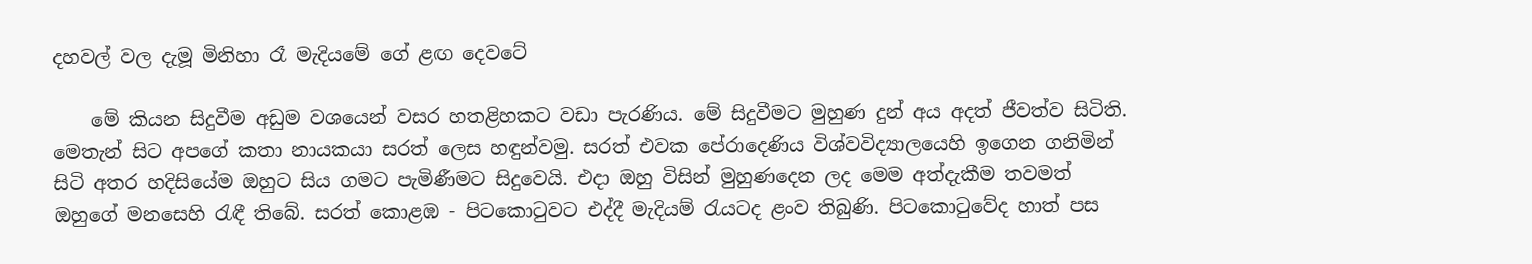දහවල් වල දැමූ මිනිහා රෑ මැදියමේ ගේ ළඟ දෙවටේ

    මේ කියන සිදුවීම අඩුම වශයෙන් වසර හතළිහකට වඩා පැරණිය. මේ සිදුවීමට මුහුණ දුන් අය අදත් ජීවත්ව සිටිති. මෙතැන් සිට අපගේ කතා නායකයා සරත් ලෙස හඳුන්වමු. සරත් එවක පේරාදෙණිය විශ්වවිද්‍යාලයෙහි ඉගෙන ගනිමින් සිටි අතර හදිසියේම ඔහුට සිය ගමට පැමිණීමට සිදුවෙයි. එදා ඔහු විසින් මුහුණදෙන ලද මෙම අත්දැකීම තවමත් ඔහුගේ මනසෙහි රැඳී තිබේ. සරත් කොළඹ - පිටකොටුවට එද්දී මැදියම් රැයටද ළංව තිබුණි. පිටකොටුවේද හාත් පස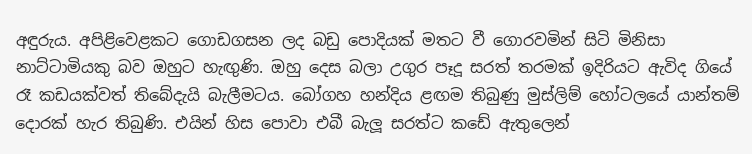අඳුරුය. අපිළිවෙළකට ගොඩගසන ලද බඩු පොදියක්‌ මතට වී ගොරවමින් සිටි මිනිසා නාට්‌ටාමියකු බව ඔහුට හැඟුණි. ඔහු දෙස බලා උගුර පෑදූ සරත් තරමක්‌ ඉදිරියට ඇවිද ගියේ රෑ කඩයක්‌වත් තිබේදැයි බැලීමටය. බෝගහ හන්දිය ළඟම තිබුණු මුස්‌ලිම් හෝටලයේ යාන්තම් දොරක්‌ හැර තිබුණි. එයින් හිස පොවා එබී බැලූ සරත්ට කඩේ ඇතුලෙන්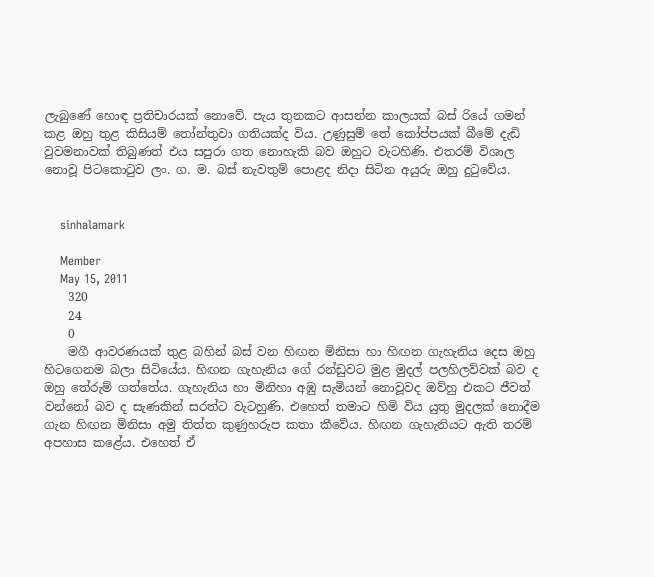ලැබුණේ හොඳ ප්‍රතිචාරයක්‌ නොවේ. පැය තුනකට ආසන්න කාලයක්‌ බස්‌ රියේ ගමන් කළ ඔහු තුළ කිසියම් තෝන්තුවා ගතියක්‌ද විය. උණුසුම් තේ කෝප්පයක්‌ බීමේ දැඩි වුවමනාවක්‌ තිබුණත් එය සපුරා ගත නොහැකි බව ඔහුට වැටහිණි. එතරම් විශාල නොවූ පිටකොටුව ලං. ග. ම. බස්‌ නැවතුම් පොළද නිදා සිටින අයුරු ඔහු දුටුවේය.


    sinhalamark

    Member
    May 15, 2011
    320
    24
    0
    මගී ආවරණයක්‌ තුළ බහින් බස්‌ වන හිඟන මිනිසා හා හිඟන ගැහැනිය දෙස ඔහු හිටගෙනම බලා සිටියේය. හිඟන ගැහැනිය ගේ රන්ඩුවට මුළ මුදල් පලහිලව්වක්‌ බව ද ඔහු තේරුම් ගත්තේය. ගැහැනිය හා මිනිහා අඹු සැමියන් නොවූවද ඔව්හු එකට ජීවත් වන්නෝ බව ද සැණකින් සරත්ට වැටහුණි. එහෙත් තමාට හිමි විය යුතු මුදලක්‌ නොදීම ගැන හිඟන මිනිසා අමු තිත්ත කුණුහරුප කතා කීවේය. හිඟන ගැහැනියට ඇති තරම් අපහාස කළේය. එහෙත් ඒ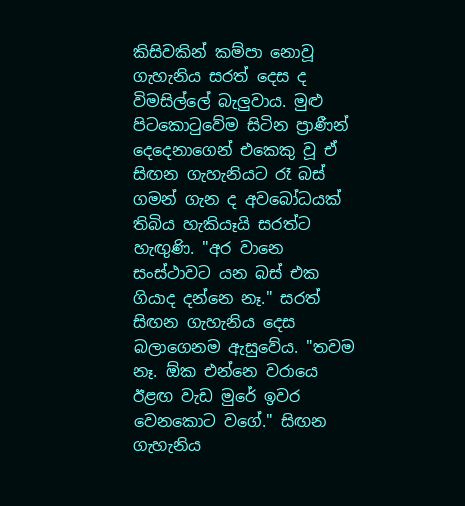කිසිවකින් කම්පා නොවූ ගැහැනිය සරත් දෙස ද විමසිල්ලේ බැලුවාය. මුළු පිටකොටුවේම සිටින ප්‍රාණීන් දෙදෙනාගෙන් එකෙකු වූ ඒ සිඟන ගැහැනියට රෑ බස්‌ ගමන් ගැන ද අවබෝධයක්‌ තිබිය හැකියෑයි සරත්ට හැඟුණි. "අර වානෙ සංස්‌ථාවට යන බස්‌ එක ගියාද දන්නෙ නෑ." සරත් සිඟන ගැහැනිය දෙස බලාගෙනම ඇසුවේය. "තවම නෑ. ඕක එන්නෙ වරායෙ ඊළඟ වැඩ මුරේ ඉවර වෙනකොට වගේ." සිඟන ගැහැනිය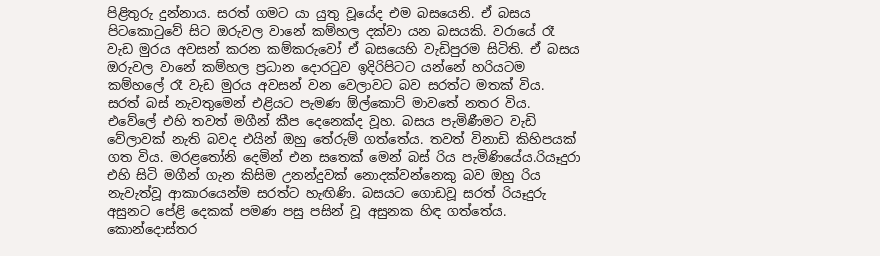පිළිතුරු දුන්නාය. සරත් ගමට යා යුතු වූයේද එම බසයෙනි. ඒ බසය පිටකොටුවේ සිට ඔරුවල වානේ කම්හල දක්‌වා යන බසයකි. වරායේ රෑ වැඩ මුරය අවසන් කරන කම්කරුවෝ ඒ බසයෙහි වැඩිපුරම සිටිති. ඒ බසය ඔරුවල වානේ කම්හල ප්‍රධාන දොරටුව ඉදිරිපිටට යන්නේ හරියටම කම්හලේ රෑ වැඩ මුරය අවසන් වන වෙලාවට බව සරත්ට මතක්‌ විය. සරත් බස්‌ නැවතුමෙන් එළියට පැමණ ඕල්කොට්‌ මාවතේ නතර විය. එවේලේ එහි තවත් මගීන් කීප දෙනෙක්‌ද වූහ. බසය පැමිණීමට වැඩි වේලාවක්‌ නැති බවද එයින් ඔහු තේරුම් ගත්තේය. තවත් විනාඩි කිහිපයක්‌ ගත විය. මරළතෝනි දෙමින් එන සතෙක්‌ මෙන් බස්‌ රිය පැමිණියේය.රියෑදුරා එහි සිටි මගීන් ගැන කිසිම උනන්දුවක්‌ නොදක්‌වන්නෙකු බව ඔහු රිය නැවැත්වූ ආකාරයෙන්ම සරත්ට හැඟිණි. බසයට ගොඩවූ සරත් රියෑදුරු අසුනට පේළි දෙකක්‌ පමණ පසු පසින් වූ අසුනක හිඳ ගත්තේය. කොන්දොස්‌තර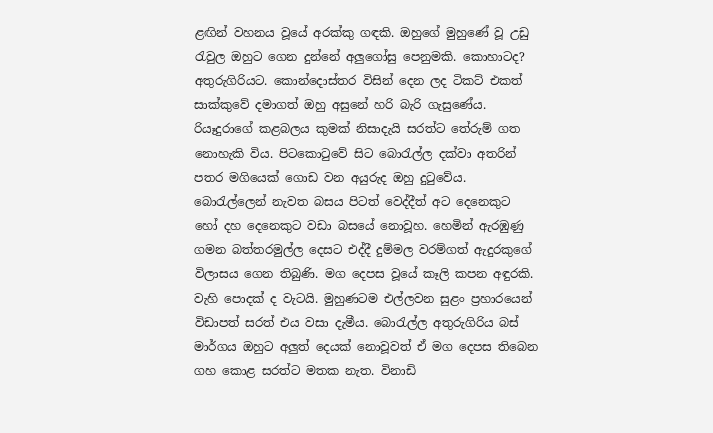ළඟින් වහනය වූයේ අරක්‌කු ගඳකි. ඔහුගේ මුහුණේ වූ උඩු රැවුල ඔහුට ගෙන දුන්නේ අලුගෝසු පෙනුමකි. කොහාටද? අතුරුගිරියට. කොන්දොස්‌තර විසින් දෙන ලද ටිකට්‌ එකත් සාක්‌කුවේ දමාගත් ඔහු අසුනේ හරි බැරි ගැසුණේය. රියෑදුරාගේ කළබලය කුමක්‌ නිසාදැයි සරත්ට තේරුම් ගත නොහැකි විය. පිටකොටුවේ සිට බොරැල්ල දක්‌වා අතරින් පතර මගියෙක්‌ ගොඩ වන අයුරුද ඔහු දුටුවේය. බොරැල්ලෙන් නැවත බසය පිටත් වෙද්දීත් අට දෙනෙකුට හෝ දහ දෙනෙකුට වඩා බසයේ නොවූහ. හෙමින් ඇරඹුණු ගමන බත්තරමුල්ල දෙසට එද්දී දුම්මල වරම්ගත් ඇදුරකුගේ විලාසය ගෙන තිබුණි. මග දෙපස වූයේ කෑලි කපන අඳුරකි. වැහි පොදක්‌ ද වැටයි. මුහුණටම එල්ලවන සුළං ප්‍රහාරයෙන් විඩාපත් සරත් එය වසා දැමීය. බොරැල්ල අතුරුගිරිය බස්‌ මාර්ගය ඔහුට අලුත් දෙයක්‌ නොවූවත් ඒ මග දෙපස තිබෙන ගහ කොළ සරත්ට මතක නැත. විනාඩි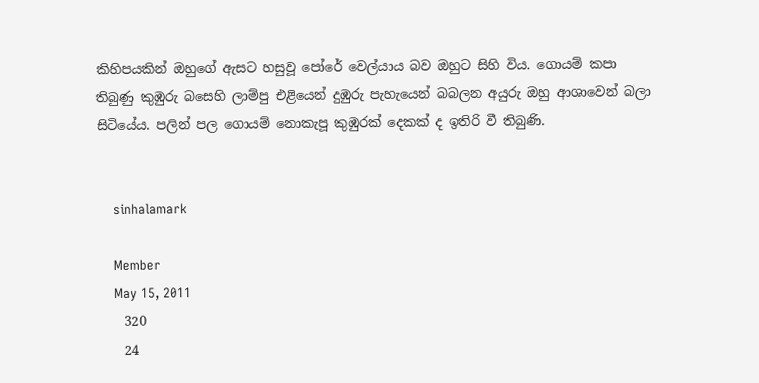කිහිපයකින් ඔහුගේ ඇසට හසුවූ පෝරේ වෙල්යාය බව ඔහුට සිහි විය. ගොයම් කපා තිබුණු කුඹුරු බසෙහි ලාම්පු එළියෙන් දුඹුරු පැහැයෙන් බබලන අයුරු ඔහු ආශාවෙන් බලා සිටියේය. පලින් පල ගොයම් නොකැපූ කුඹුරක්‌ දෙකක්‌ ද ඉතිරි වී තිබුණි.


    sinhalamark

    Member
    May 15, 2011
    320
    24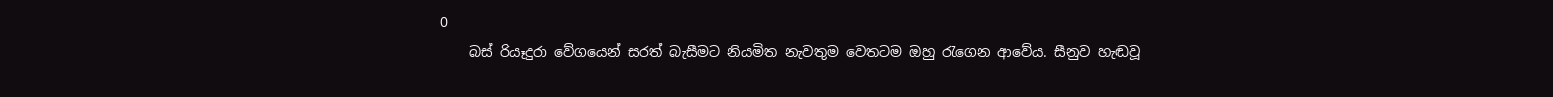0
    බස්‌ රියෑදුරා වේගයෙන් සරත් බැසීමට නියමිත නැවතුම වෙතටම ඔහු රැගෙන ආවේය. සීනුව හැඬවූ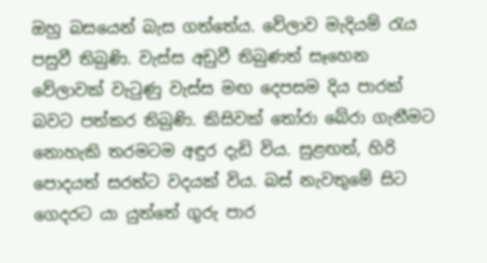ඔහු බසයෙන් බැස ගත්තේය. වේලාව මැදියම් රැය පසුවී තිබුණි. වැස්‌ස අඩුවී තිබුණත් සෑහෙන වේලාවක්‌ වැටුණු වැස්‌ස මඟ දෙපසම දිය පාරක්‌ බවට පත්කර තිබුණි. කිසිවක්‌ තෝරා බේරා ගැනීමට නොහැකි තරමටම අඳුර දැඩි විය. සුළඟත්, හිරි පොදයත් සරත්ට වදයක්‌ විය. බස්‌ නැවතුමේ සිට ගෙදරට යා යුත්තේ ගුරු පාර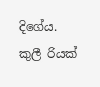දිගේය. කුලී රියක්‌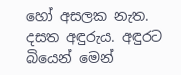හෝ අසලක නැත. දසත අඳුරුය. අඳුරට බියෙන් මෙන්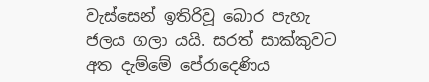වැස්‌සෙන් ඉතිරිවූ බොර පැහැ ජලය ගලා යයි. සරත් සාක්‌කුවට අත දැම්මේ පේරාදෙණිය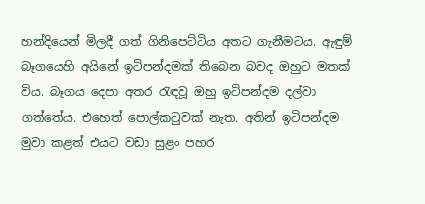හන්දියෙන් මිලදී ගත් ගිනිපෙට්‌ටිය අතට ගැනීමටය. ඇඳුම් බෑගයෙහි අයිනේ ඉටිපන්දමක්‌ තිබෙන බවද ඔහුට මතක්‌ විය. බෑගය දෙපා අතර රැඳවූ ඔහු ඉටිපන්දම දල්වා ගත්තේය. එහෙත් පොල්කටුවක්‌ නැත. අතින් ඉටිපන්දම මුවා කළත් එයට වඩා සුළං පහර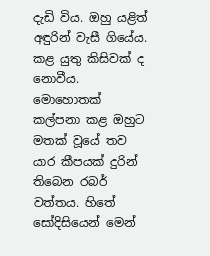දැඩි විය. ඔහු යළිත් අඳුරින් වැසී ගියේය. කළ යුතු කිසිවක්‌ ද නොවීය. මොහොතක්‌ කල්පනා කළ ඔහුට මතක්‌ වූයේ තව යාර කීපයක්‌ දුරින් තිබෙන රබර් වත්තය. හිතේ සෝදිසියෙන් මෙන්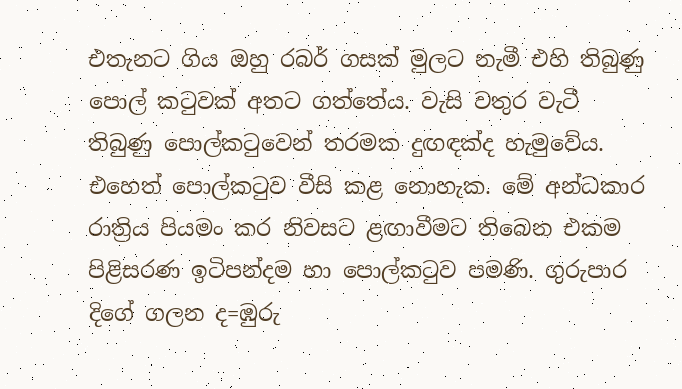එතැනට ගිය ඔහු රබර් ගසක්‌ මුලට නැමී එහි තිබුණු පොල් කටුවක්‌ අතට ගත්තේය. වැසි වතුර වැටී තිබුණු පොල්කටුවෙන් තරමක දුඟඳක්‌ද හැමුවේය. එහෙත් පොල්කටුව වීසි කළ නොහැක. මේ අන්ධකාර රාත්‍රිය පියමං කර නිවසට ළඟාවීමට තිබෙන එකම පිළිසරණ ඉටිපන්දම හා පොල්කටුව පමණි. ගුරුපාර දිගේ ගලන ද=ඹුරු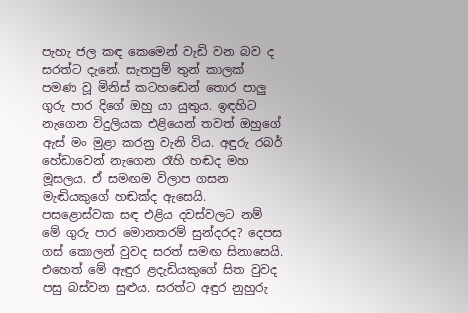පැහැ ජල කඳ කෙමෙන් වැඩි වන බව ද සරත්ට දැනේ. සැතපුම් තුන් කාලක්‌ පමණ වූ මිනිස්‌ කටහඬෙන් තොර පාලු ගුරු පාර දිගේ ඔහු යා යුතුය. ඉඳහිට නැගෙන විදුලියක එළියෙන් තවත් ඔහුගේ ඇස්‌ මං මුළා කරනු වැනි විය. අඳුරු රබර් හේඩාවෙන් නැගෙන රෑහි හඬද මහ මූසලය. ඒ සමඟම විලාප ගසන මැඬියකුගේ හඬක්‌ද ඇසෙයි. පසළොස්‌වක සඳ එළිය දවස්‌වලට නම් මේ ගුරු පාර මොනතරම් සුන්දරද? දෙපස ගස්‌ කොලන් වුවද සරත් සමඟ සිනාසෙයි. එහෙත් මේ ඇඳුර ළදැඩියකුගේ සිත වුවද පසු බස්‌වන සුළුය. සරත්ට අඳුර නුහුරු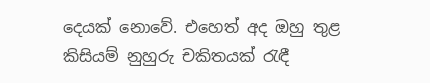දෙයක්‌ නොවේ. එහෙත් අද ඔහු තුළ කිසියම් නුහුරු චකිතයක්‌ රැඳී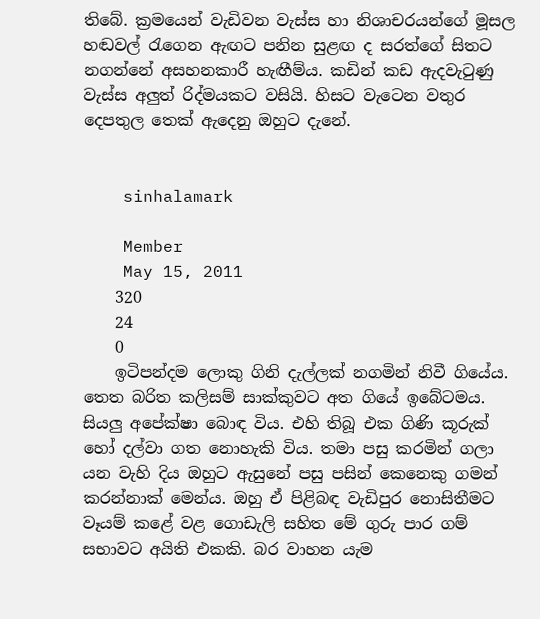තිබේ. ක්‍රමයෙන් වැඩිවන වැස්‌ස හා නිශාචරයන්ගේ මූසල හඬවල් රැගෙන ඇඟට පනින සුළඟ ද සරත්ගේ සිතට නගන්නේ අසහනකාරී හැඟීම්ය. කඩින් කඩ ඇදවැටුණු වැස්‌ස අලුත් රිද්මයකට වසියි. හිසට වැටෙන වතුර දෙපතුල තෙක්‌ ඇදෙනු ඔහුට දැනේ.


    sinhalamark

    Member
    May 15, 2011
    320
    24
    0
    ඉටිපන්දම ලොකු ගිනි දැල්ලක්‌ නගමින් නිවී ගියේය. තෙත බරිත කලිසම් සාක්‌කුවට අත ගියේ ඉබේටමය. සියලු අපේක්‌ෂා බොඳ විය. එහි තිබූ එක ගිණි කූරුක්‌ හෝ දල්වා ගත නොහැකි විය. තමා පසු කරමින් ගලා යන වැහි දිය ඔහුට ඇසුනේ පසු පසින් කෙනෙකු ගමන් කරන්නාක්‌ මෙන්ය. ඔහු ඒ පිළිබඳ වැඩිපුර නොසිතීමට වෑයම් කළේ වළ ගොඩැලි සහිත මේ ගුරු පාර ගම් සභාවට අයිති එකකි. බර වාහන යැම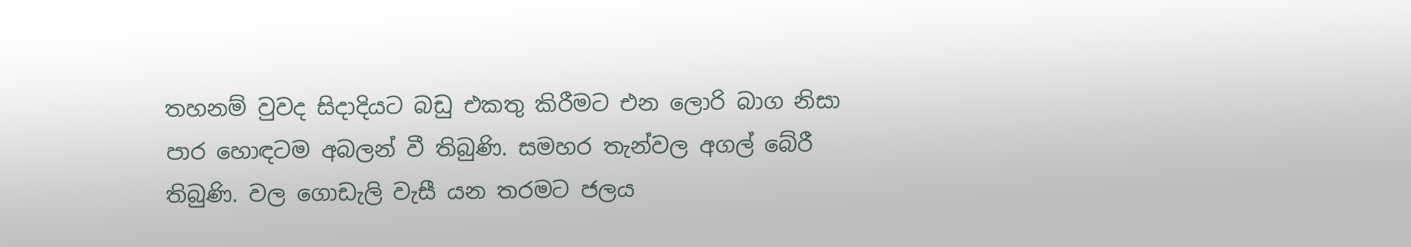තහනම් වුවද සිදාදියට බඩු එකතු කිරීමට එන ලොරි බාග නිසා පාර හොඳටම අබලන් වී තිබුණි. සමහර තැන්වල අගල් බේරී තිබුණි. වල ගොඩැලි වැසී යන තරමට ජලය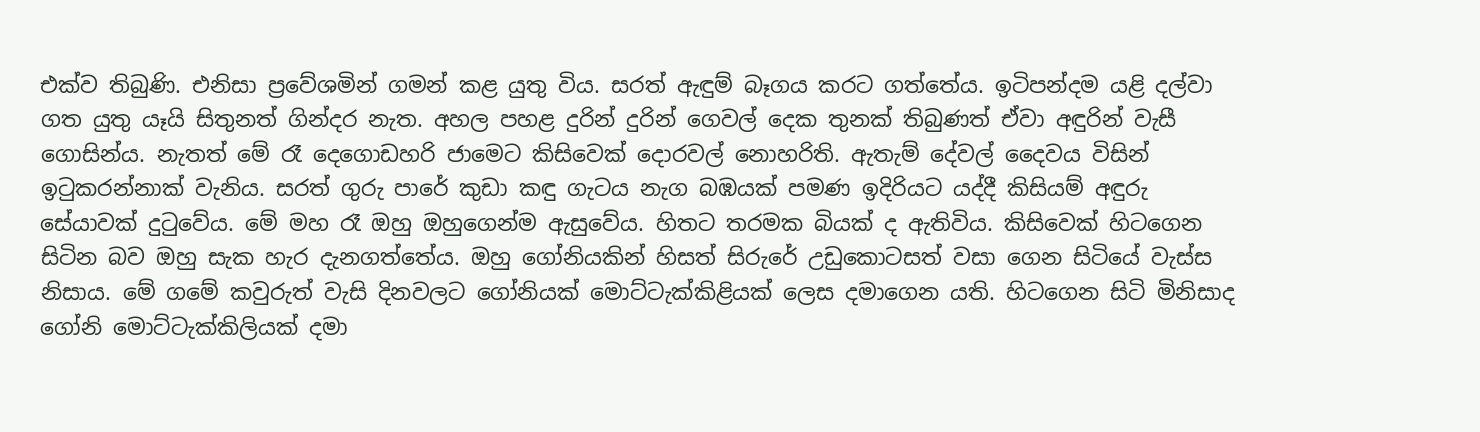එක්‌ව තිබුණි. එනිසා ප්‍රවේශමින් ගමන් කළ යුතු විය. සරත් ඇඳුම් බෑගය කරට ගත්තේය. ඉටිපන්දම යළි දල්වා ගත යුතු යෑයි සිතුනත් ගින්දර නැත. අහල පහළ දුරින් දුරින් ගෙවල් දෙක තුනක්‌ තිබුණත් ඒවා අඳුරින් වැසී ගොසින්ය. නැතත් මේ රෑ දෙගොඩහරි ජාමෙට කිසිවෙක්‌ දොරවල් නොහරිති. ඇතැම් දේවල් දෛවය විසින් ඉටුකරන්නාක්‌ වැනිය. සරත් ගුරු පාරේ කුඩා කඳු ගැටය නැග බඹයක්‌ පමණ ඉදිරියට යද්දී කිසියම් අඳුරු සේයාවක්‌ දුටුවේය. මේ මහ රෑ ඔහු ඔහුගෙන්ම ඇසුවේය. හිතට තරමක බියක්‌ ද ඇතිවිය. කිසිවෙක්‌ හිටගෙන සිටින බව ඔහු සැක හැර දැනගත්තේය. ඔහු ගෝනියකින් හිසත් සිරුරේ උඩුකොටසත් වසා ගෙන සිටියේ වැස්‌ස නිසාය. මේ ගමේ කවුරුත් වැසි දිනවලට ගෝනියක්‌ මොට්‌ටැක්‌කිළියක්‌ ලෙස දමාගෙන යති. හිටගෙන සිටි මිනිසාද ගෝනි මොට්‌ටැක්‌කිලියක්‌ දමා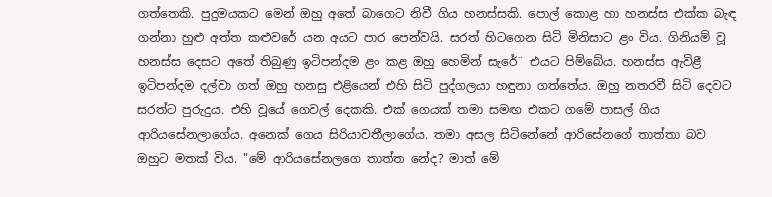ගත්තෙකි. පුදුමයකට මෙන් ඔහු අතේ බාගෙට නිවී ගිය හනස්‌සකි. පොල් කොළ හා හනස්‌ස එක්‌ක බැඳ ගන්නා හුළු අත්ත කළුවරේ යන අයට පාර පෙන්වයි. සරත් හිටගෙන සිටි මිනිසාට ළං විය. ගිනියම් වූ හනස්‌ස දෙසට අතේ තිබුණු ඉටිපන්දම ළං කළ ඔහු හෙමින් සැරේ¨ එයට පිම්බේය. හනස්‌ස ඇවිළී ඉටිපන්දම දල්වා ගත් ඔහු හනසු එළියෙන් එහි සිටි පුද්ගලයා හඳුනා ගත්තේය. ඔහු නතරවී සිටි දෙවට සරත්ට පුරුදුය. එහි වූයේ ගෙවල් දෙකකි. එක්‌ ගෙයක්‌ තමා සමඟ එකට ගමේ පාසල් ගිය ආරියසේනලාගේය. අනෙක්‌ ගෙය සිරියාවතීලාගේය. තමා අසල සිටිනේනේ ආරිසේනගේ තාත්තා බව ඔහුට මතක්‌ විය. "මේ ආරියසේනලගෙ තාත්ත නේද? මාත් මේ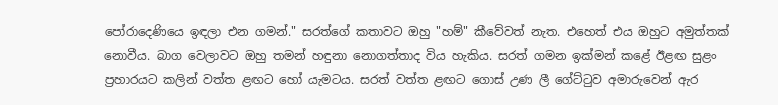පෝරාදෙණියෙ ඉඳලා එන ගමන්." සරත්ගේ කතාවට ඔහු "හම්" කීවේවත් නැත. එහෙත් එය ඔහුට අමුත්තක්‌ නොවීය. බාග වෙලාවට ඔහු තමන් හඳුනා නොගත්තාද විය හැකිය. සරත් ගමන ඉක්‌මන් කළේ ඊළඟ සුළං ප්‍රහාරයට කලින් වත්ත ළඟට හෝ යැමටය. සරත් වත්ත ළඟට ගොස්‌ උණ ලී ගේට්‌ටුව අමාරුවෙන් ඇර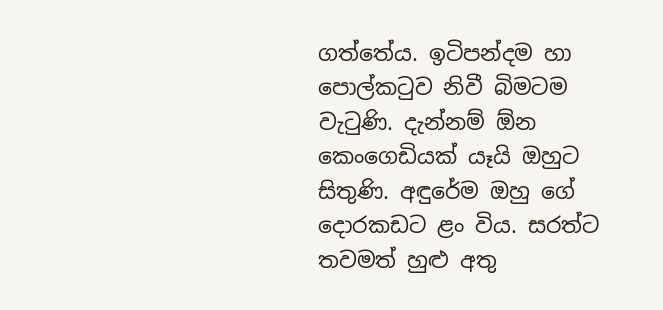ගත්තේය. ඉටිපන්දම හා පොල්කටුව නිවී බිමටම වැටුණි. දැන්නම් ඕන කෙංගෙඩියක්‌ යෑයි ඔහුට සිතුණි. අඳුරේම ඔහු ගේ දොරකඩට ළං විය. සරත්ට තවමත් හුළු අතු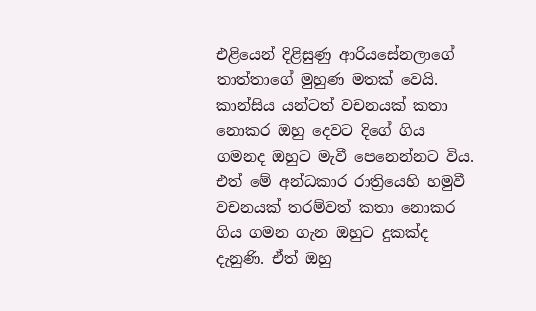එළියෙන් දිළිසුණු ආරියසේනලාගේ තාත්තාගේ මුහුණ මතක්‌ වෙයි. කාන්සිය යන්ටත් වචනයක්‌ කතා නොකර ඔහු දෙවට දිගේ ගිය ගමනද ඔහුට මැවී පෙනෙන්නට විය. එත් මේ අන්ධකාර රාත්‍රියෙහි හමුවී වචනයක්‌ තරම්වත් කතා නොකර ගිය ගමන ගැන ඔහුට දුකක්‌ද දැනුණි. ඒත් ඔහු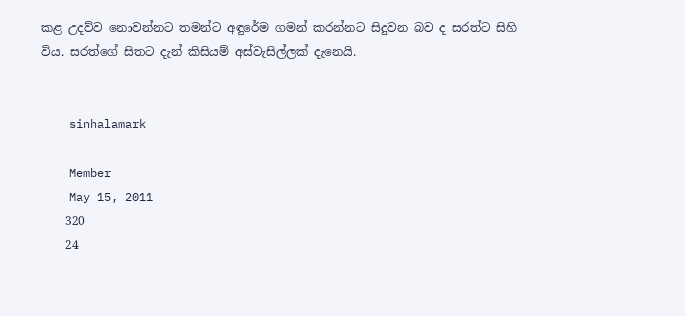කළ උදව්ව නොවන්නට තමන්ට අඳුරේම ගමන් කරන්නට සිදුවන බව ද සරත්ට සිහි විය. සරත්ගේ සිතට දැන් කිසියම් අස්‌වැසිල්ලක්‌ දැනෙයි.


    sinhalamark

    Member
    May 15, 2011
    320
    24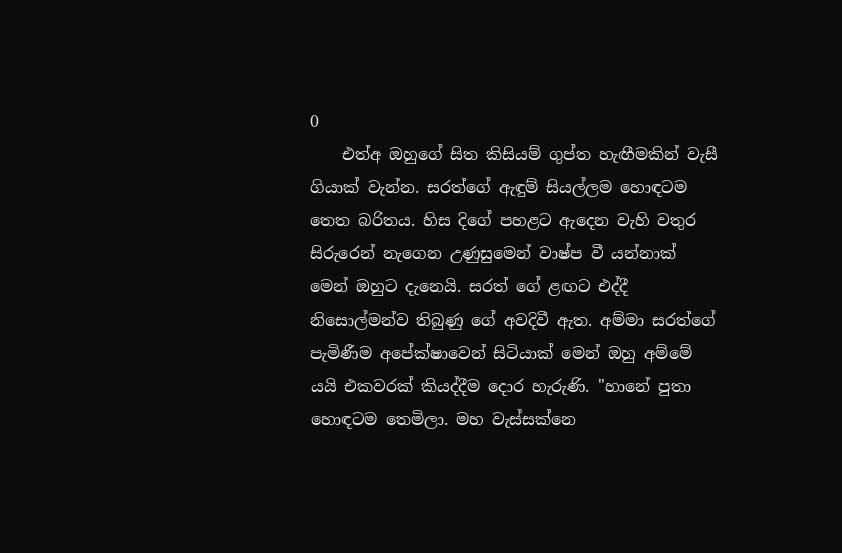0
    එත්අ ඔහුගේ සිත කිසියම් ගුප්ත හැඟීමකින් වැසී ගියාක්‌ වැන්න. සරත්ගේ ඇඳුම් සියල්ලම හොඳටම තෙත බරිතය. හිස දිගේ පහළට ඇදෙන වැහි වතුර සිරුරෙන් නැගෙන උණුසුමෙන් වාෂ්ප වී යන්නාක්‌ මෙන් ඔහුට දැනෙයි. සරත් ගේ ළඟට එද්දී නිසොල්මන්ව තිබුණු ගේ අවදිවී ඇත. අම්මා සරත්ගේ පැමිණීම අපේක්‌ෂාවෙන් සිටියාක්‌ මෙන් ඔහු අම්මේ යයි එකවරක්‌ කියද්දීම දොර හැරුණි. "හානේ පුතා හොඳටම තෙමිලා. මහ වැස්‌සක්‌නෙ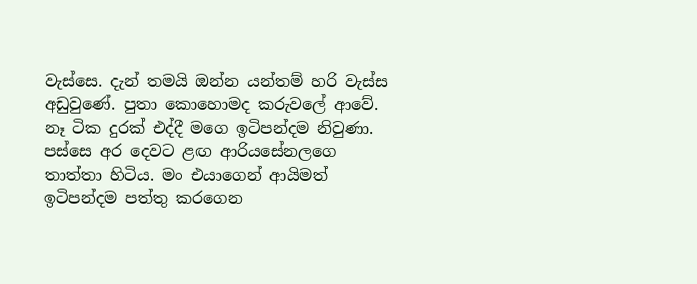වැස්‌සෙ. දැන් තමයි ඔන්න යන්තම් හරි වැස්‌ස අඩුවුණේ. පුතා කොහොමද කරුවලේ ආවේ. නෑ ටික දුරක්‌ එද්දී මගෙ ඉටිපන්දම නිවුණා. පස්‌සෙ අර දෙවට ළඟ ආරියසේනලගෙ තාත්තා හිටිය. මං එයාගෙන් ආයිමත් ඉටිපන්දම පත්තු කරගෙන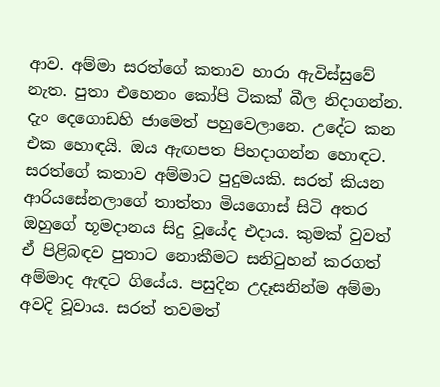ආව. අම්මා සරත්ගේ කතාව හාරා ඇවිස්‌සුවේ නැත. පුතා එහෙනං කෝපි ටිකක්‌ බීල නිදාගන්න. දැං දෙගොඩහි ජාමෙත් පහුවෙලානෙ. උදේට කන එක හොඳයි. ඔය ඇඟපත පිහදාගන්න හොඳට. සරත්ගේ කතාව අම්මාට පුදුමයකි. සරත් කියන ආරියසේනලාගේ තාත්තා මියගොස්‌ සිටි අතර ඔහුගේ භූමදානය සිදු වූයේද එදාය. කුමක්‌ වුවත් ඒ පිළිබඳව පුතාට නොකීමට සනිටුහන් කරගත් අම්මාද ඇඳට ගියේය. පසුදින උදෑසනින්ම අම්මා අවදි වූවාය. සරත් තවමත්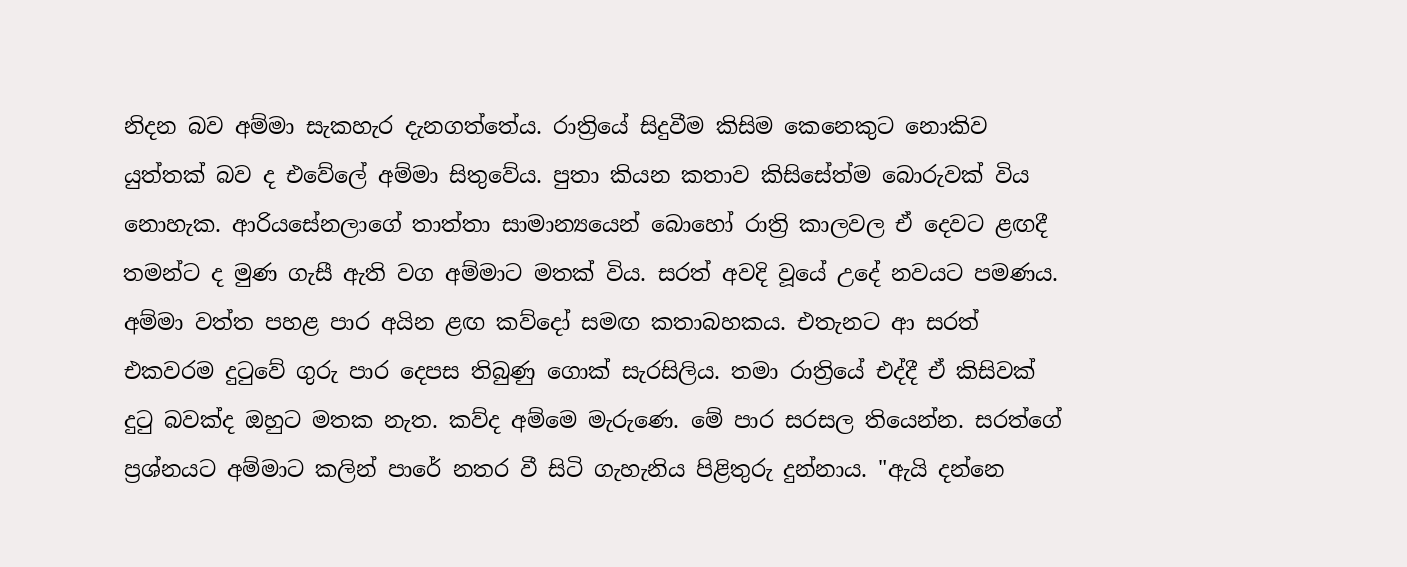නිදන බව අම්මා සැකහැර දැනගත්තේය. රාත්‍රියේ සිදුවීම කිසිම කෙනෙකුට නොකිව යුත්තක්‌ බව ද එවේලේ අම්මා සිතුවේය. පුතා කියන කතාව කිසිසේත්ම බොරුවක්‌ විය නොහැක. ආරියසේනලාගේ තාත්තා සාමාන්‍යයෙන් බොහෝ රාත්‍රි කාලවල ඒ දෙවට ළඟදී තමන්ට ද මුණ ගැසී ඇති වග අම්මාට මතක්‌ විය. සරත් අවදි වූයේ උදේ නවයට පමණය. අම්මා වත්ත පහළ පාර අයින ළඟ කව්දෝ සමඟ කතාබහකය. එතැනට ආ සරත් එකවරම දුටුවේ ගුරු පාර දෙපස තිබුණු ගොක්‌ සැරසිලිය. තමා රාත්‍රියේ එද්දී ඒ කිසිවක්‌ දුටු බවක්‌ද ඔහුට මතක නැත. කව්ද අම්මෙ මැරුණෙ. මේ පාර සරසල තියෙන්න. සරත්ගේ ප්‍රශ්නයට අම්මාට කලින් පාරේ නතර වී සිටි ගැහැනිය පිළිතුරු දුන්නාය. "ඇයි දන්නෙ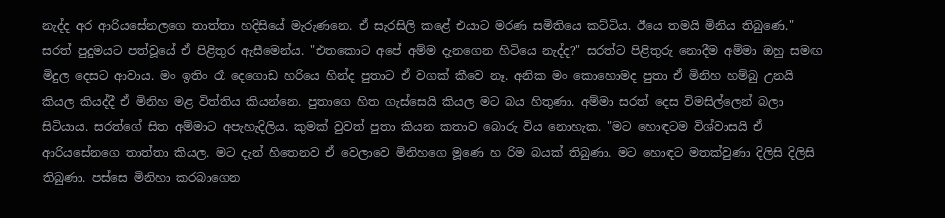නැද්ද අර ආරියසේනලගෙ තාත්තා හදිසියේ මැරුණනෙ. ඒ සැරසිලි කළේ එයාට මරණ සමිතියෙ කට්‌ටිය. ඊයෙ තමයි මිනිය තිබුණෙ." සරත් පුදුමයට පත්වූයේ ඒ පිළිතුර ඇසීමෙන්ය. "එතකොට අපේ අම්ම දැනගෙන හිටියෙ නැද්ද?" සරත්ට පිළිතුරු නොදීම අම්මා ඔහු සමඟ මිදුල දෙසට ආවාය. මං ඉතිං රෑ දෙගොඩ හරියෙ හින්ද පුතාට ඒ වගක්‌ කීවෙ නෑ. අනික මං කොහොමද පුතා ඒ මිනිහ හම්බු උනයි කියල කියද්දී ඒ මිනිහ මළ විත්තිය කියන්නෙ. පුතාගෙ හිත ගැස්‌සෙයි කියල මට බය හිතුණා. අම්මා සරත් දෙස විමසිල්ලෙන් බලා සිටියාය. සරත්ගේ සිත අම්මාට අපැහැදිලිය. කුමක්‌ වුවත් පුතා කියන කතාව බොරු විය නොහැක. "මට හොඳටම විශ්වාසයි ඒ ආරියසේනගෙ තාත්තා කියල. මට දැන් හිතෙනව ඒ වෙලාවෙ මිනිහගෙ මූණෙ හ රිම බයක්‌ තිබුණා. මට හොඳට මතක්‌වුණා දිලිසි දිලිසි තිබුණා. පස්‌සෙ මිනිහා කරබාගෙන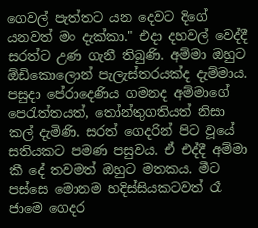ගෙවල් පැත්තට යන දෙවට දිගේ යනවත් මං දැක්‌කා." එදා දහවල් වෙද්දී සරත්ට උණ ගැනී තිබුණි. අම්මා ඔහුට ඕඩිකොලොන් පැලැස්‌තරයක්‌ද දැම්මාය. පසුදා පේරාදෙණිය ගමනද අම්මාගේ පෙරැත්තයත්, තෝන්තුගතියත් නිසා කල් දැමිණි. සරත් ගෙදරින් පිට වූයේ සතියකට පමණ පසුවය. ඒ එද්දී අම්මා කී දේ තවමත් ඔහුට මතකය. මීට පස්‌සෙ මොනම හදිස්‌සියකටවත් රෑ ජාමෙ ගෙදර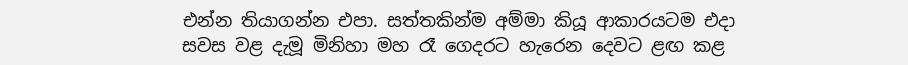එන්න තියාගන්න එපා. සත්තකින්ම අම්මා කියූ ආකාරයටම එදා සවස වළ දැමූ මිනිහා මහ රෑ ගෙදරට හැරෙන දෙවට ළඟ කළ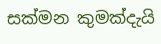සක්‌මන කුමක්‌දැයි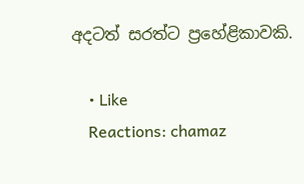අදටත් සරත්ට ප්‍රහේළිකාවකි.

    • Like
    Reactions: chamaz